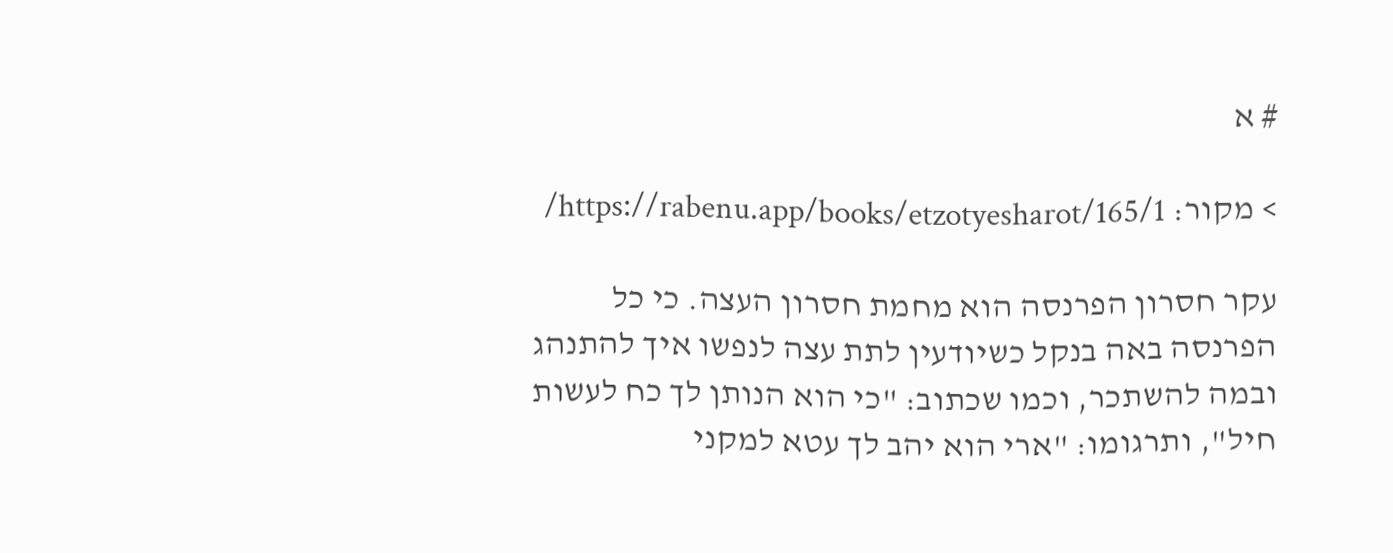# א

> מקור: https://rabenu.app/books/etzotyesharot/165/1/

עקר חסרון הפרנסה הוא מחמת חסרון העצה. כי כל הפרנסה באה בנקל כשיודעין לתת עצה לנפשו איך להתנהג ובמה להשתכר, וכמו שכתוב: "כי הוא הנותן לך כח לעשות חיל", ותרגומו: "ארי הוא יהב לך עטא למקני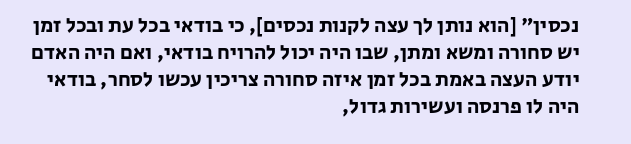נכסין" [הוא נותן לך עצה לקנות נכסים], כי בודאי בכל עת ובכל זמן יש סחורה ומשא ומתן, שבו היה יכול להרויח בודאי, ואם היה האדם יודע העצה באמת בכל זמן איזה סחורה צריכין עכשו לסחר, בודאי היה לו פרנסה ועשירות גדול,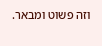וזה פשוט ומבאר.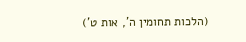(הלכות תחומין ה', אות ט')